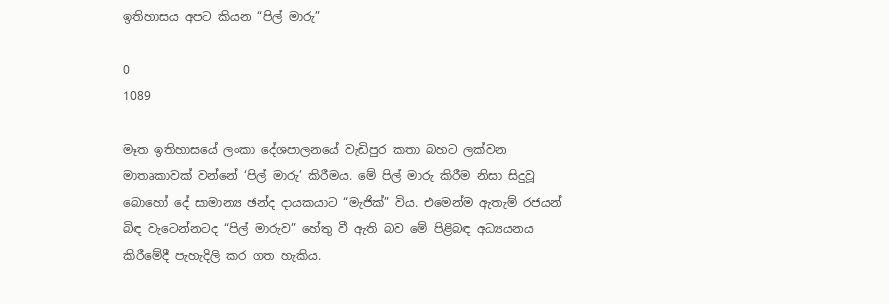ඉතිහාසය අපට කියන “පිල් මාරු”

0
1089

මෑත ඉතිහාසයේ ලංකා දේශපාලනයේ වැඩිපුර කතා බහට ලක්‌වන මාතෘකාවක්‌ වන්නේ ‘පිල් මාරු’ කිරීමය. මේ පිල් මාරු කිරීම නිසා සිදුවූ බොහෝ දේ සාමාන්‍ය ඡන්ද දායකයාට “මැජික්‌” විය. එමෙන්ම ඇතැම් රජයන් බිඳ වැටෙන්නටද “පිල් මාරුව” හේතු වී ඇති බව මේ පිළිබඳ අධ්‍යයනය කිරීමේදී පැහැදිලි කර ගත හැකිය.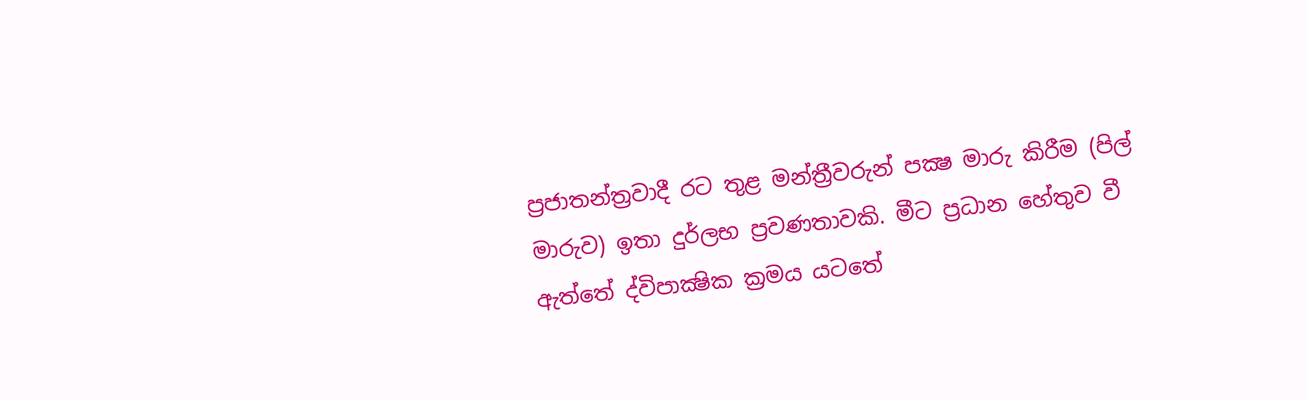ප්‍රජාතන්ත්‍රවාදී රට තුළ මන්ත්‍රීවරුන් පක්‍ෂ මාරු කිරීම (පිල් මාරුව) ඉතා දුර්ලභ ප්‍රවණතාවකි. මීට ප්‍රධාන හේතුව වී ඇත්තේ ද්විපාක්‍ෂික ක්‍රමය යටතේ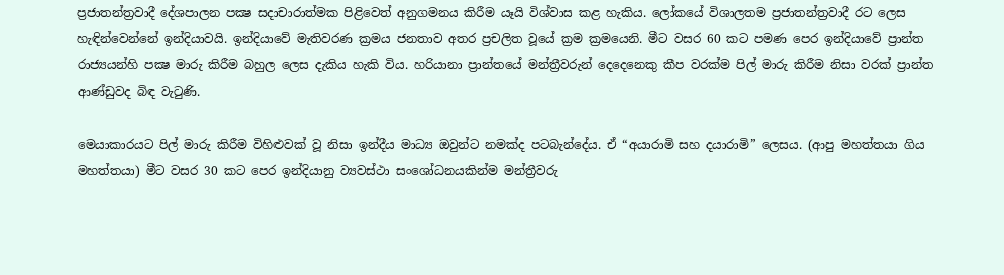ප්‍රජාතන්ත්‍රවාදී දේශපාලන පක්‍ෂ සදාචාරාත්මක පිළිවෙත් අනුගමනය කිරීම යෑයි විශ්වාස කළ හැකිය. ලෝකයේ විශාලතම ප්‍රජාතන්ත්‍රවාදී රට ලෙස හැඳින්වෙන්නේ ඉන්දියාවයි. ඉන්දියාවේ මැතිවරණ ක්‍රමය ජනතාව අතර ප්‍රචලිත වූයේ ක්‍රම ක්‍රමයෙනි. මීට වසර 60 කට පමණ පෙර ඉන්දියාවේ ප්‍රාන්ත රාජ්‍යයන්හි පක්‍ෂ මාරු කිරීම බහුල ලෙස දැකිය හැකි විය. හරියානා ප්‍රාන්තයේ මන්ත්‍රීවරුන් දෙදෙනෙකු කීප වරක්‌ම පිල් මාරු කිරීම නිසා වරක්‌ ප්‍රාන්ත ආණ්‌ඩුවද බිඳ වැටුණි.

මෙයාකාරයට පිල් මාරු කිරීම විහිළුවක්‌ වූ නිසා ඉන්දීය මාධ්‍ය ඔවුන්ට නමක්‌ද පටබැන්දේය. ඒ “අයාරාමි සහ දයාරාමි” ලෙසය. (ආපු මහත්තයා ගිය මහත්තයා) මීට වසර 30 කට පෙර ඉන්දියානු ව්‍යවස්‌ථා සංශෝධනයකින්ම මන්ත්‍රීවරු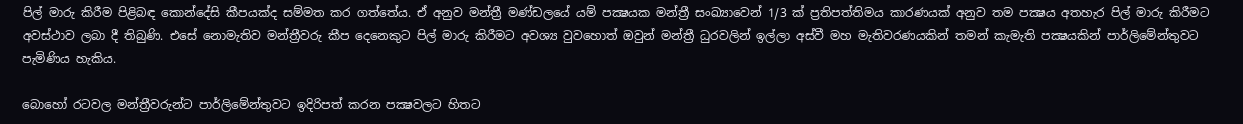පිල් මාරු කිරීම පිළිබඳ කොන්දේසි කීපයක්‌ද සම්මත කර ගත්තේය. ඒ අනුව මන්ත්‍රී මණ්‌ඩලයේ යම් පක්‍ෂයක මන්ත්‍රී සංඛ්‍යාවෙන් 1/3 ක්‌ ප්‍රතිපත්තිමය කාරණයක්‌ අනුව තම පක්‍ෂය අතහැර පිල් මාරු කිරීමට අවස්‌ථාව ලබා දී තිබුණි. එසේ නොමැතිව මන්ත්‍රීවරු කීප දෙනෙකුට පිල් මාරු කිරීමට අවශ්‍ය වුවහොත් ඔවුන් මන්ත්‍රී ධුරවලින් ඉල්ලා අස්‌වී මහ මැතිවරණයකින් තමන් කැමැති පක්‍ෂයකින් පාර්ලිමේන්තුවට පැමිණිය හැකිය.

බොහෝ රටවල මන්ත්‍රීවරුන්ට පාර්ලිමේන්තුවට ඉදිරිපත් කරන පක්‍ෂවලට හිතට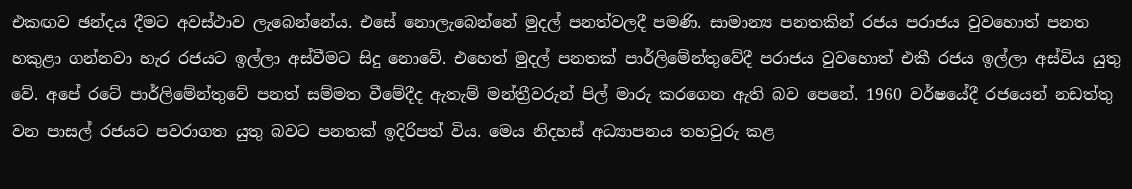එකඟව ඡන්දය දීමට අවස්‌ථාව ලැබෙන්නේය. එසේ නොලැබෙන්නේ මුදල් පනත්වලදී පමණි. සාමාන්‍ය පනතකින් රජය පරාජය වුවහොත් පනත හකුළා ගන්නවා හැර රජයට ඉල්ලා අස්‌වීමට සිදු නොවේ. එහෙත් මුදල් පනතක්‌ පාර්ලිමේන්තුවේදී පරාජය වුවහොත් එකී රජය ඉල්ලා අස්‌විය යුතු වේ. අපේ රටේ පාර්ලිමේන්තුවේ පනත් සම්මත වීමේදීද ඇතැම් මන්ත්‍රීවරුන් පිල් මාරු කරගෙන ඇති බව පෙනේ. 1960 වර්ෂයේදී රජයෙන් නඩත්තු වන පාසල් රජයට පවරාගත යුතු බවට පනතක්‌ ඉදිරිපත් විය. මෙය නිදහස්‌ අධ්‍යාපනය තහවුරු කළ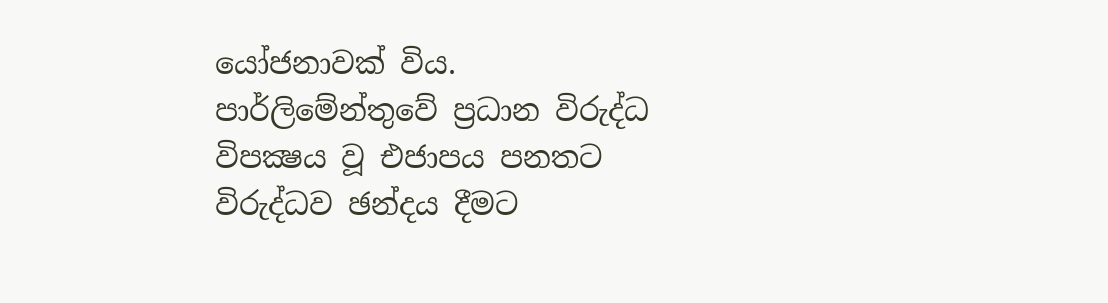යෝජනාවක්‌ විය. පාර්ලිමේන්තුවේ ප්‍රධාන විරුද්ධ විපක්‍ෂය වූ එජාපය පනතට විරුද්ධව ඡන්දය දීමට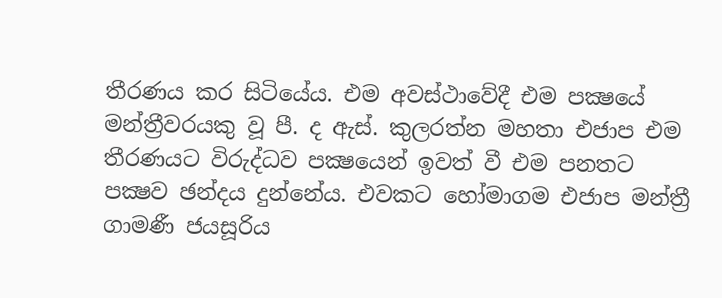තීරණය කර සිටියේය. එම අවස්‌ථාවේදී එම පක්‍ෂයේ මන්ත්‍රීවරයකු වූ පී. ද ඇස්‌. කුලරත්න මහතා එජාප එම තීරණයට විරුද්ධව පක්‍ෂයෙන් ඉවත් වී එම පනතට පක්‍ෂව ඡන්දය දුන්නේය. එවකට හෝමාගම එජාප මන්ත්‍රී ගාමණී ජයසූරිය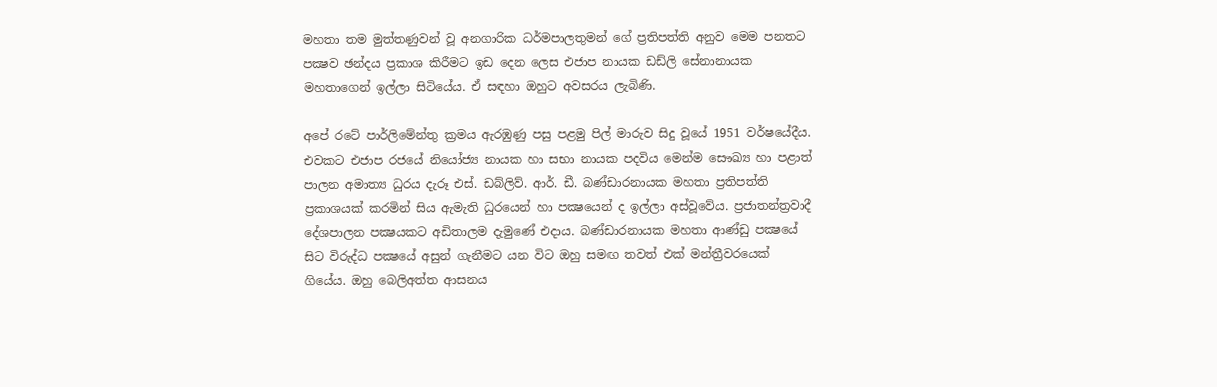මහතා තම මුත්තණුවන් වූ අනගාරික ධර්මපාලතුමන් ගේ ප්‍රතිපත්ති අනුව මෙම පනතට පක්‍ෂව ඡන්දය ප්‍රකාශ කිරීමට ඉඩ දෙන ලෙස එජාප නායක ඩඩ්ලි සේනානායක මහතාගෙන් ඉල්ලා සිටියේය. ඒ සඳහා ඔහුට අවසරය ලැබිණි.

අපේ රටේ පාර්ලිමේන්තු ක්‍රමය ඇරඹුණු පසු පළමු පිල් මාරුව සිදු වූයේ 1951 වර්ෂයේදීය. එවකට එජාප රජයේ නියෝජ්‍ය නායක හා සභා නායක පදවිය මෙන්ම සෞඛ්‍ය හා පළාත් පාලන අමාත්‍ය ධුරය දැරූ එස්‌. ඩබ්ලිව්. ආර්. ඩී. බණ්‌ඩාරනායක මහතා ප්‍රතිපත්ති ප්‍රකාශයක්‌ කරමින් සිය ඇමැති ධුරයෙන් හා පක්‍ෂයෙන් ද ඉල්ලා අස්‌වූවේය. ප්‍රජාතන්ත්‍රවාදී දේශපාලන පක්‍ෂයකට අඩිතාලම දැමුණේ එදාය. බණ්‌ඩාරනායක මහතා ආණ්‌ඩු පක්‍ෂයේ සිට විරුද්ධ පක්‍ෂයේ අසුන් ගැනීමට යන විට ඔහු සමඟ තවත් එක්‌ මන්ත්‍රීවරයෙක්‌ ගියේය. ඔහු බෙලිඅත්ත ආසනය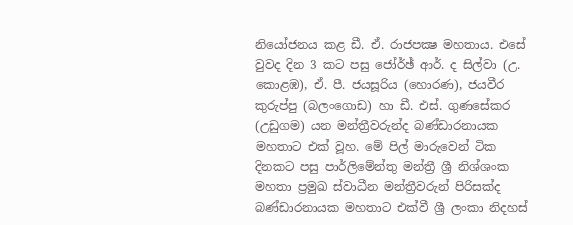නියෝජනය කළ ඩී. ඒ. රාජපක්‍ෂ මහතාය. එසේ වුවද දින 3 කට පසු ජෝර්ඡ් ආර්. ද සිල්වා (උ. කොළඹ), ඒ. පී. ජයසූරිය (හොරණ), ජයවීර කුරුප්පු (බලංගොඩ) හා ඩී. එස්‌. ගුණසේකර (උඩුගම) යන මන්ත්‍රීවරුන්ද බණ්‌ඩාරනායක මහතාට එක්‌ වූහ. මේ පිල් මාරුවෙන් ටික දිනකට පසු පාර්ලිමේන්තු මන්ත්‍රී ශ්‍රී නිශ්ශංක මහතා ප්‍රමුඛ ස්‌වාධීන මන්ත්‍රීවරුන් පිරිසක්‌ද බණ්‌ඩාරනායක මහතාට එක්‌වී ශ්‍රී ලංකා නිදහස්‌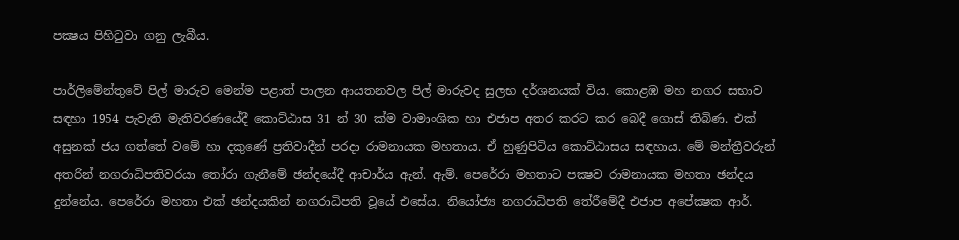පක්‍ෂය පිහිටුවා ගනු ලැබීය.

පාර්ලිමේන්තුවේ පිල් මාරුව මෙන්ම පළාත් පාලන ආයතනවල පිල් මාරුවද සුලභ දර්ශනයක්‌ විය. කොළඹ මහ නගර සභාව සඳහා 1954 පැවැති මැතිවරණයේදී කොට්‌ඨාස 31 න් 30 ක්‌ම වාමාංශික හා එජාප අතර කරට කර බෙදී ගොස්‌ තිබිණ. එක්‌ අසුනක්‌ ජය ගත්තේ වමේ හා දකුණේ ප්‍රතිවාදීන් පරදා රාමනායක මහතාය. ඒ හුණුපිටිය කොට්‌ඨාසය සඳහාය. මේ මන්ත්‍රීවරුන් අතරින් නගරාධිපතිවරයා තෝරා ගැනීමේ ඡන්දයේදී ආචාර්ය ඇන්. ඇම්. පෙරේරා මහතාට පක්‍ෂව රාමනායක මහතා ඡන්දය දුන්නේය. පෙරේරා මහතා එක්‌ ඡන්දයකින් නගරාධිපති වූයේ එසේය. නියෝජ්‍ය නගරාධිපති තේරීමේදී එජාප අපේක්‍ෂක ආර්.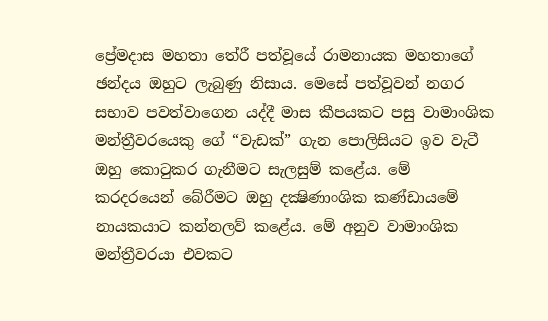ප්‍රේමදාස මහතා තේරී පත්වූයේ රාමනායක මහතාගේ ඡන්දය ඔහුට ලැබුණු නිසාය. මෙසේ පත්වූවන් නගර සභාව පවත්වාගෙන යද්දී මාස කීපයකට පසු වාමාංශික මන්ත්‍රීවරයෙකු ගේ “වැඩක්‌” ගැන පොලිසියට ඉව වැටී ඔහු කොටුකර ගැනීමට සැලසුම් කළේය. මේ කරදරයෙන් බේරීමට ඔහු දක්‍ෂිණාංශික කණ්‌ඩායමේ නායකයාට කන්නලව් කළේය. මේ අනුව වාමාංශික මන්ත්‍රීවරයා එවකට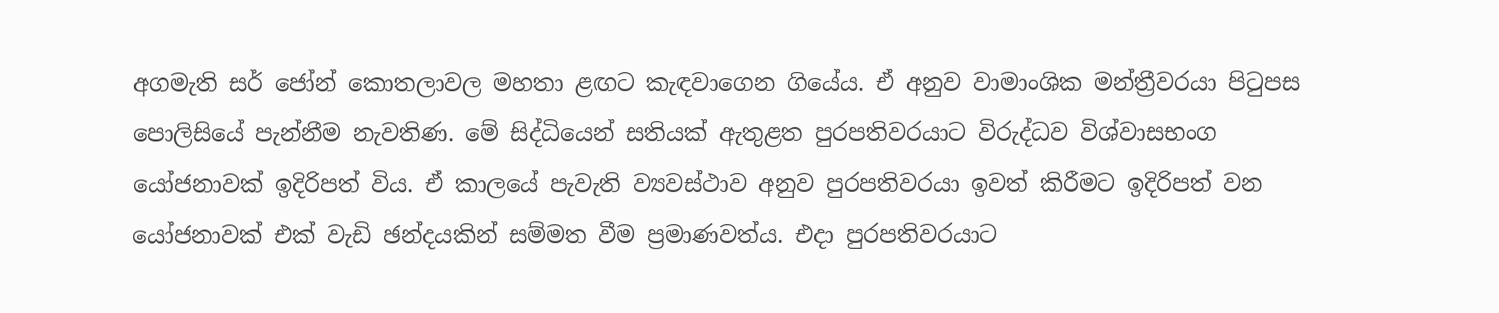අගමැති සර් ජෝන් කොතලාවල මහතා ළඟට කැඳවාගෙන ගියේය. ඒ අනුව වාමාංශික මන්ත්‍රීවරයා පිටුපස පොලිසියේ පැන්නීම නැවතිණ. මේ සිද්ධියෙන් සතියක්‌ ඇතුළත පුරපතිවරයාට විරුද්ධව විශ්වාසභංග යෝජනාවක්‌ ඉදිරිපත් විය. ඒ කාලයේ පැවැති ව්‍යවස්‌ථාව අනුව පුරපතිවරයා ඉවත් කිරීමට ඉදිරිපත් වන යෝජනාවක්‌ එක්‌ වැඩි ඡන්දයකින් සම්මත වීම ප්‍රමාණවත්ය. එදා පුරපතිවරයාට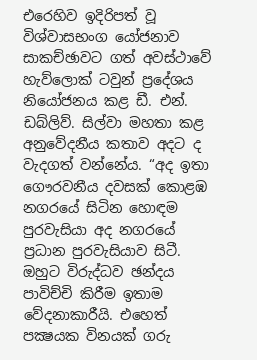එරෙහිව ඉදිරිපත් වූ විශ්වාසභංග යෝජනාව සාකච්ඡාවට ගත් අවස්‌ථාවේ හැව්ලොක්‌ ටවුන් ප්‍රදේශය නියෝජනය කළ ඩී. එන්. ඩබ්ලිව්. සිල්වා මහතා කළ අනුවේදනීය කතාව අදට ද වැදගත් වන්නේය. “අද ඉතා ගෞරවනීය දවසක්‌ කොළඹ නගරයේ සිටින හොඳම පුරවැසියා අද නගරයේ ප්‍රධාන පුරවැසියාව සිටී. ඔහුට විරුද්ධව ඡන්දය පාවිච්චි කිරීම ඉතාම වේදනාකාරීයි. එහෙත් පක්‍ෂයක විනයක්‌ ගරු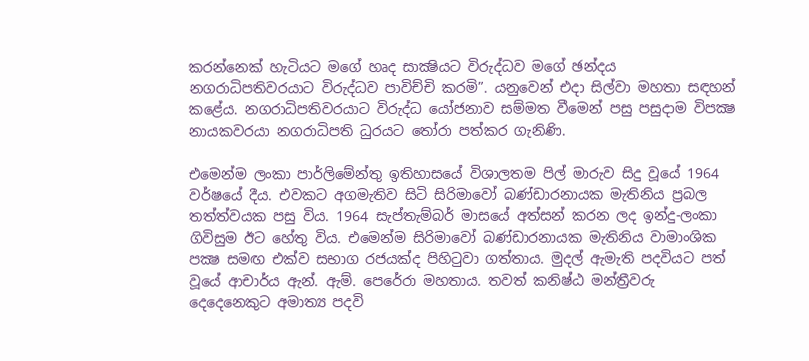කරන්නෙක්‌ හැටියට මගේ හෘද සාක්‍ෂියට විරුද්ධව මගේ ඡන්දය නගරාධිපතිවරයාට විරුද්ධව පාවිච්චි කරමි”. යනුවෙන් එදා සිල්වා මහතා සඳහන් කළේය. නගරාධිපතිවරයාට විරුද්ධ යෝජනාව සම්මත වීමෙන් පසු පසුදාම විපක්‍ෂ නායකවරයා නගරාධිපති ධුරයට තෝරා පත්කර ගැනිණි.

එමෙන්ම ලංකා පාර්ලිමේන්තු ඉතිහාසයේ විශාලතම පිල් මාරුව සිදු වූයේ 1964 වර්ෂයේ දීය. එවකට අගමැතිව සිටි සිරිමාවෝ බණ්‌ඩාරනායක මැතිනිය ප්‍රබල තත්ත්වයක පසු විය. 1964 සැප්තැම්බර් මාසයේ අත්සන් කරන ලද ඉන්දු-ලංකා ගිවිසුම ඊට හේතු විය. එමෙන්ම සිරිමාවෝ බණ්‌ඩාරනායක මැතිනිය වාමාංශික පක්‍ෂ සමඟ එක්‌ව සභාග රජයක්‌ද පිහිටුවා ගත්තාය. මුදල් ඇමැති පදවියට පත් වූයේ ආචාර්ය ඇන්. ඇම්. පෙරේරා මහතාය. තවත් කනිෂ්ඨ මන්ත්‍රීවරු දෙදෙනෙකුට අමාත්‍ය පදවි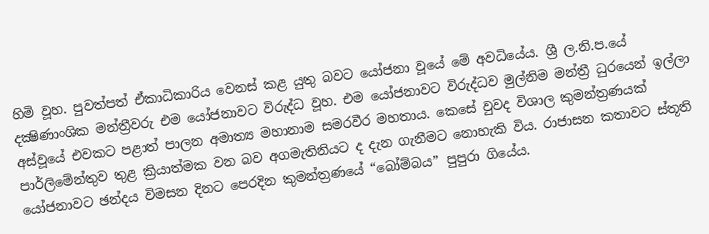හිමි වූහ. පුවත්පත් ඒකාධිකාරිය වෙනස්‌ කළ යුතු බවට යෝජනා වූයේ මේ අවධියේය. ශ්‍රී ල.නි.ප.යේ දක්‍ෂිණාංශික මන්ත්‍රීවරු එම යෝජනාවට විරුද්ධ වූහ. එම යෝජනාවට විරුද්ධව මුල්නිම මන්ත්‍රී ධුරයෙන් ඉල්ලා අස්‌වූයේ එවකට පළාත් පාලන අමාත්‍ය මහානාම සමරවීර මහතාය. කෙසේ වුවද විශාල කුමන්ත්‍රණයක්‌ පාර්ලිමේන්තුව තුළ ක්‍රියාත්මක වන බව අගමැතිනියට ද දැන ගැනීමට නොහැකි විය. රාජාසන කතාවට ස්‌තූති යෝජනාවට ඡන්දය විමසන දිනට පෙරදින කුමන්ත්‍රණයේ “බෝම්බය” පුපුරා ගියේය.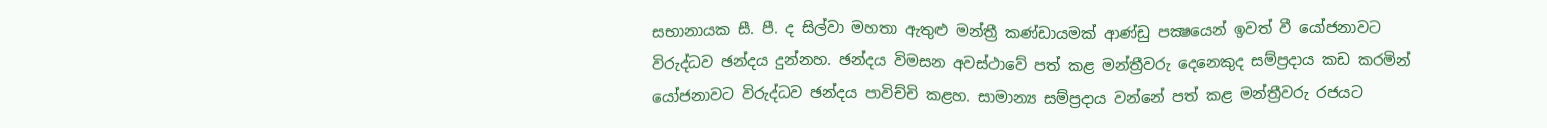සභානායක සී. පී. ද සිල්වා මහතා ඇතුළු මන්ත්‍රී කණ්‌ඩායමක්‌ ආණ්‌ඩු පක්‍ෂයෙන් ඉවත් වී යෝජනාවට විරුද්ධව ඡන්දය දුන්නහ. ඡන්දය විමසන අවස්‌ථාවේ පත් කළ මන්ත්‍රීවරු දෙනෙකුද සම්ප්‍රදාය කඩ කරමින් යෝජනාවට විරුද්ධව ඡන්දය පාවිච්චි කළහ. සාමාන්‍ය සම්ප්‍රදාය වන්නේ පත් කළ මන්ත්‍රීවරු රජයට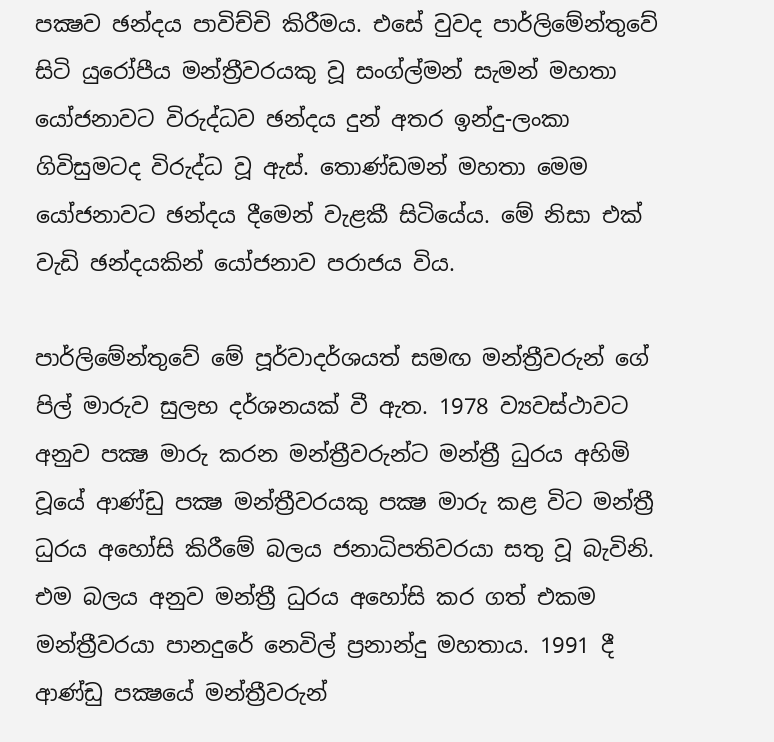පක්‍ෂව ඡන්දය පාවිච්චි කිරීමය. එසේ වුවද පාර්ලිමේන්තුවේ සිටි යුරෝපීය මන්ත්‍රීවරයකු වූ සංග්ල්මන් සැමන් මහතා යෝජනාවට විරුද්ධව ඡන්දය දුන් අතර ඉන්දු-ලංකා ගිවිසුමටද විරුද්ධ වූ ඇස්‌. තොණ්‌ඩමන් මහතා මෙම යෝජනාවට ඡන්දය දීමෙන් වැළකී සිටියේය. මේ නිසා එක්‌ වැඩි ඡන්දයකින් යෝජනාව පරාජය විය.

පාර්ලිමේන්තුවේ මේ පූර්වාදර්ශයත් සමඟ මන්ත්‍රීවරුන් ගේ පිල් මාරුව සුලභ දර්ශනයක්‌ වී ඇත. 1978 ව්‍යවස්‌ථාවට අනුව පක්‍ෂ මාරු කරන මන්ත්‍රීවරුන්ට මන්ත්‍රී ධුරය අහිමි වූයේ ආණ්‌ඩු පක්‍ෂ මන්ත්‍රීවරයකු පක්‍ෂ මාරු කළ විට මන්ත්‍රී ධුරය අහෝසි කිරීමේ බලය ජනාධිපතිවරයා සතු වූ බැවිනි. එම බලය අනුව මන්ත්‍රී ධුරය අහෝසි කර ගත් එකම මන්ත්‍රීවරයා පානදුරේ නෙවිල් ප්‍රනාන්දු මහතාය. 1991 දී ආණ්‌ඩු පක්‍ෂයේ මන්ත්‍රීවරුන්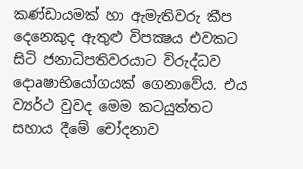කණ්‌ඩායමක්‌ හා ඇමැතිවරු කීප දෙනෙකුද ඇතුළු විපක්‍ෂය එවකට සිටි ජනාධිපතිවරයාට විරුද්ධව දොaෂාභියෝගයක්‌ ගෙනාවේය. එය ව්‍යර්ථ වුවද මෙම කටයුත්තට සහාය දීමේ චෝදනාව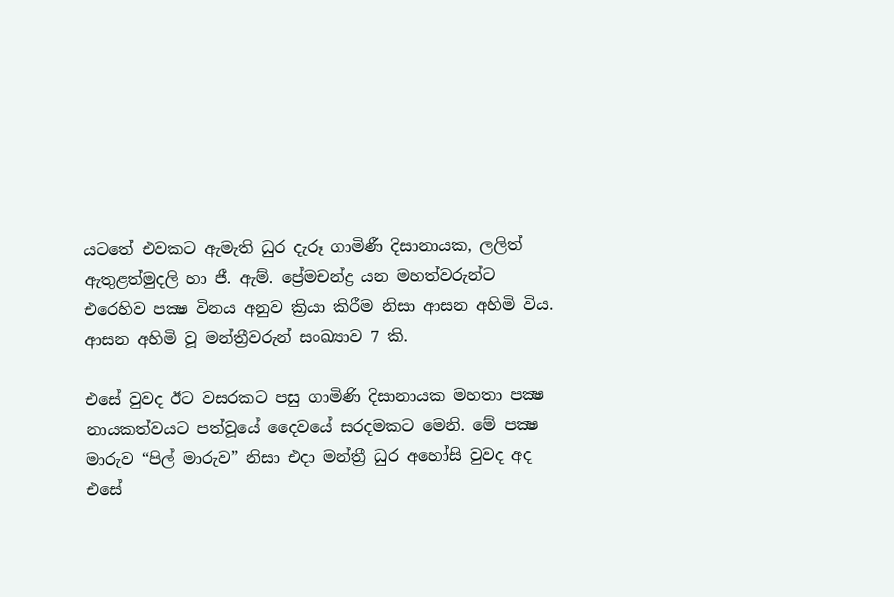යටතේ එවකට ඇමැති ධුර දැරූ ගාමිණී දිසානායක, ලලිත් ඇතුළත්මුදලි හා ජී. ඇම්. ප්‍රේමචන්ද්‍ර යන මහත්වරුන්ට එරෙහිව පක්‍ෂ විනය අනුව ක්‍රියා කිරීම නිසා ආසන අහිමි විය. ආසන අහිමි වූ මන්ත්‍රීවරුන් සංඛ්‍යාව 7 කි.

එසේ වුවද ඊට වසරකට පසු ගාමිණි දිසානායක මහතා පක්‍ෂ නායකත්වයට පත්වූයේ දෛවයේ සරදමකට මෙනි. මේ පක්‍ෂ මාරුව “පිල් මාරුව” නිසා එදා මන්ත්‍රී ධුර අහෝසි වුවද අද එසේ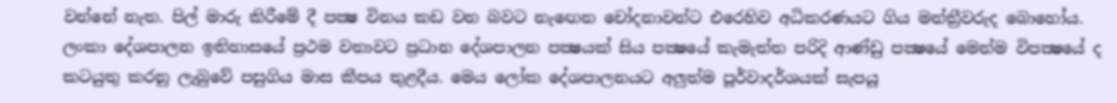වන්නේ නැත. පිල් මාරු කිරීමේ දී පක්‍ෂ විනය කඩ වන බවට නැඟෙන චෝදනාවන්ට එරෙහිව අධිකරණයට ගිය මන්ත්‍රීවරුද බොහෝය. ලංකා දේශපාලන ඉතිහාසයේ ප්‍රථම වතාවට ප්‍රධාන දේශපාලන පක්‍ෂයක්‌ සිය පක්‍ෂයේ කැමැත්ත පරිදි ආණ්‌ඩු පක්‍ෂයේ මෙන්ම විපක්‍ෂයේ ද කටයුතු කරනු ලැබුවේ පසුගිය මාස කීපය තුළදීය. මෙය ලෝක දේශපාලනයට අලුත්ම පූර්වාදර්ශයක්‌ සැපයූ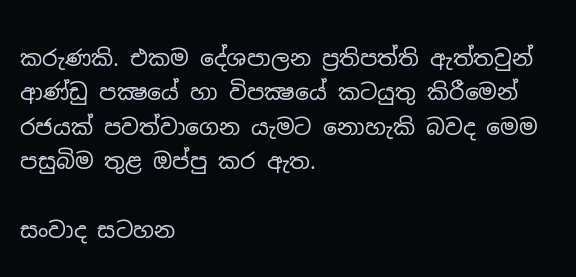කරුණකි. එකම දේශපාලන ප්‍රතිපත්ති ඇත්තවුන් ආණ්‌ඩු පක්‍ෂයේ හා විපක්‍ෂයේ කටයුතු කිරීමෙන් රජයක්‌ පවත්වාගෙන යැමට නොහැකි බවද මෙම පසුබිම තුළ ඔප්පු කර ඇත.

සංවාද සටහන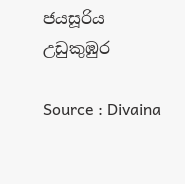ජයසූරිය උඩුකුඹුර

Source : Divaina